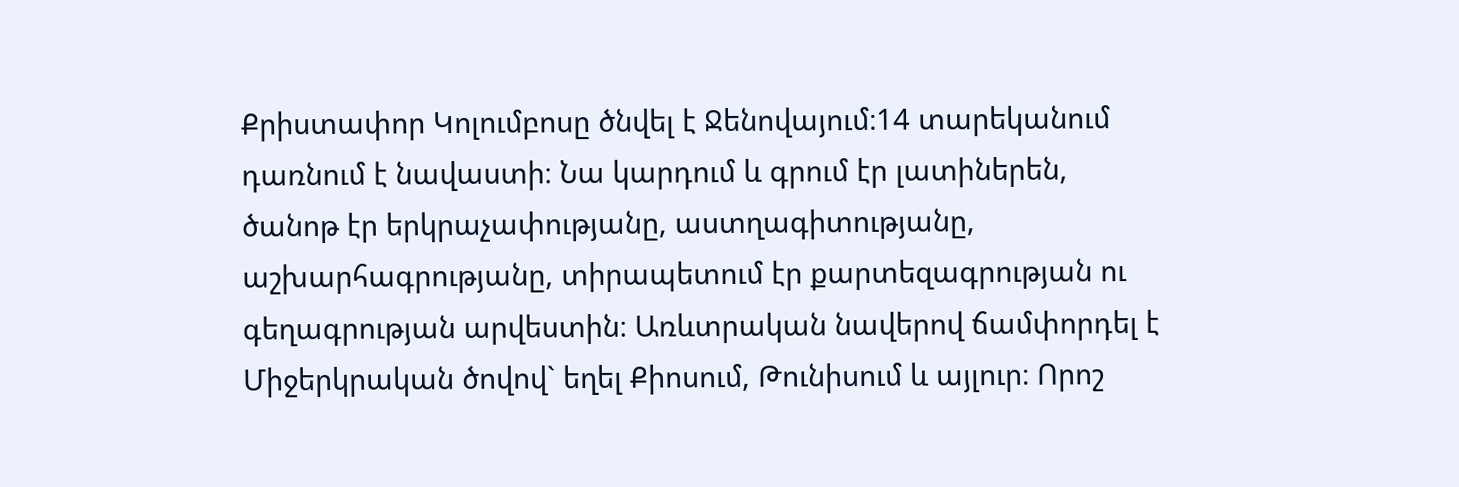Քրիստափոր Կոլումբոսը ծնվել է Ջենովայում։14 տարեկանում դառնում է նավաստի։ Նա կարդում և գրում էր լատիներեն, ծանոթ էր երկրաչափությանը, աստղագիտությանը, աշխարհագրությանը, տիրապետում էր քարտեզագրության ու գեղագրության արվեստին։ Առևտրական նավերով ճամփորդել է Միջերկրական ծովով` եղել Քիոսում, Թունիսում և այլուր։ Որոշ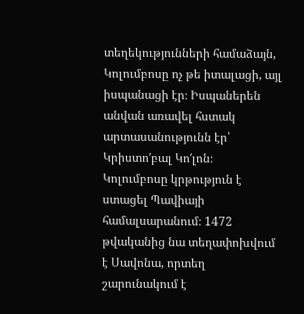տեղեկությունների համաձայն, Կոլումբոսը ոչ թե իտալացի, այլ իսպանացի էր։ Իսպաներեն անվան առավել հստակ արտասանությունն էր՝ Կրիստո′բալ Կո′լոն։
Կոլումբոսը կրթություն է ստացել Պավիայի համալսարանում։ 1472 թվականից նա տեղափոխվում է Սավոնա, որտեղ շարունակում է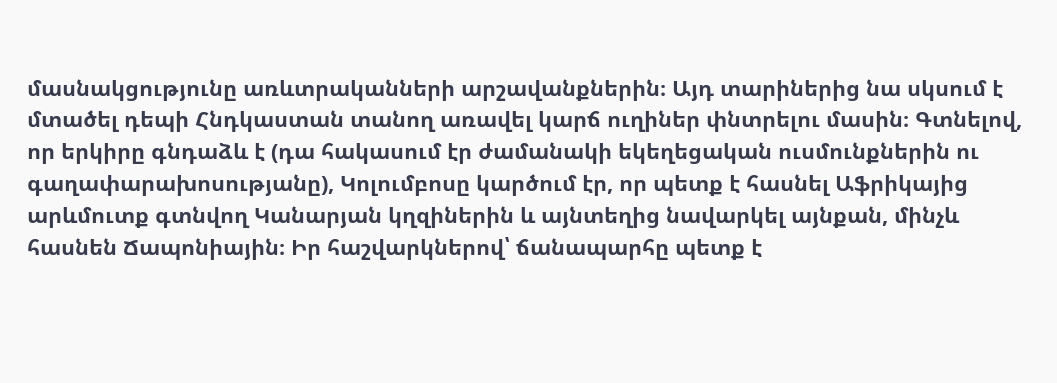մասնակցությունը առևտրականների արշավանքներին։ Այդ տարիներից նա սկսում է մտածել դեպի Հնդկաստան տանող առավել կարճ ուղիներ փնտրելու մասին։ Գտնելով, որ երկիրը գնդաձև է (դա հակասում էր ժամանակի եկեղեցական ուսմունքներին ու գաղափարախոսությանը), Կոլումբոսը կարծում էր, որ պետք է հասնել Աֆրիկայից արևմուտք գտնվող Կանարյան կղզիներին և այնտեղից նավարկել այնքան, մինչև հասնեն Ճապոնիային։ Իր հաշվարկներով՝ ճանապարհը պետք է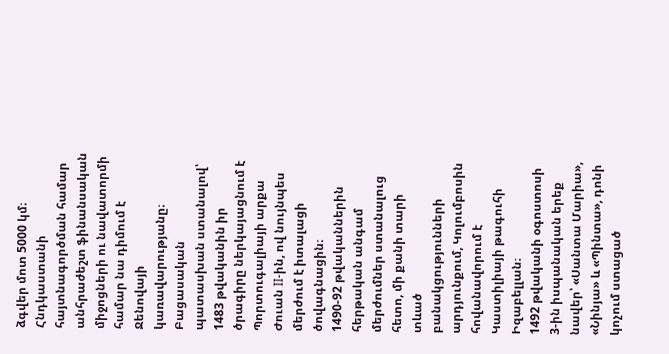ձգվեր մոտ 5000 կմ։
Հնդկաստանի հայտնագործման համար անհրաժեշտ ֆինանսական միջոցների ու նավատորմի համար նա դիմում է Ջենովայի կառավարությանը։ Բացասական պատասխան ստանալով՝ 1483 թվականին իր ծրագիրը ներկայացնում է Պորտուգալիայի արքա Ժուան II-ին, ով նույնպես մերժում է իտալացի ծովագնացին։
1490-92 թվականներին հերթական անգամ մերժումներ ստանալուց հետո, մի քանի տարի տևած բանակցությունների արդյունքում, Կոլումբոսին հովանավորում է Կաստիլիայի թագուհի Իզաբելլան։
1492 թվականի օգոստոսի 3-ին իսպանական երեք նավեր՝ «Սանտա Մարիա», «Նինյա» և «Պինտա», դոնի կոչում ստացած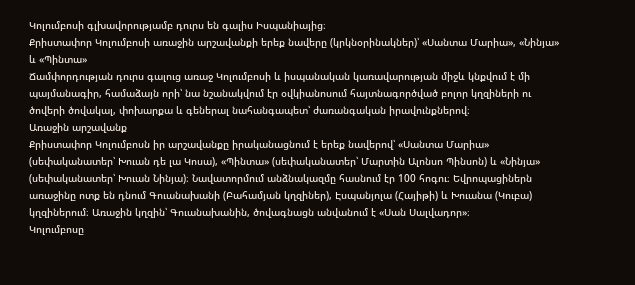Կոլումբոսի գլխավորությամբ դուրս են գալիս Իսպանիայից։
Քրիստափոր Կոլումբոսի առաջին արշավանքի երեք նավերը (կրկնօրինակներ)՝ «Սանտա Մարիա», «Նինյա» և «Պինտա»
Ճամփորդության դուրս գալուց առաջ Կոլումբոսի և իսպանական կառավարության միջև կնքվում է մի պայմանագիր, համաձայն որի՝ նա նշանակվում էր օվկիանոսում հայտնագործված բոլոր կղզիների ու ծովերի ծովակալ, փոխարքա և գեներալ նահանգապետ՝ ժառանգական իրավունքներով։
Առաջին արշավանք
Քրիստափոր Կոլումբոսն իր արշավանքը իրականացնում է երեք նավերով՝ «Սանտա Մարիա» (սեփականատեր՝ Խուան դե լա Կոսա), «Պինտա» (սեփականատեր՝ Մարտին Ալոնսո Պինսոն) և «Նինյա» (սեփականատեր՝ Խուան Նինյա)։ Նավատորմում անձնակազմը հասնում էր 100 հոգու։ Եվրոպացիներն առաջինը ոտք են դնում Գուանախանի (Բահամյան կղզիներ), Էսպանյոլա (Հայիթի) և Խուանա (Կուբա) կղզիներում։ Առաջին կղզին՝ Գուանախանին, ծովագնացն անվանում է «Սան Սալվադոր»։
Կոլումբոսը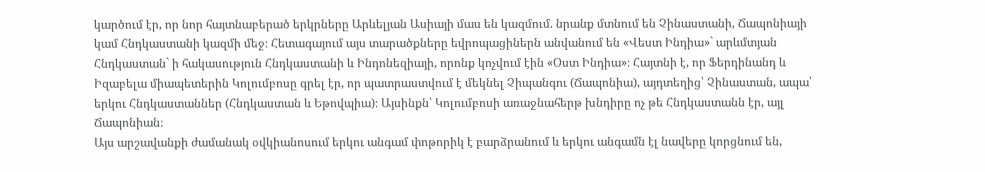կարծում էր, որ նոր հայտնաբերած երկրները Արևելյան Ասիայի մաս են կազմում. նրանք մտնում են Չինաստանի, Ճապոնիայի կամ Հնդկաստանի կազմի մեջ։ Հետագայում այս տարածքները եվրոպացիներն անվանում են «Վեստ Ինդիա»` արևմտյան Հնդկաստան` ի հակասություն Հնդկաստանի և Ինդոնեզիայի, որոնք կոչվում էին «Օստ Ինդիա»։ Հայտնի է, որ Ֆերդինանդ և Իզաբելա միապետերին Կոլումբոսը գրել էր, որ պատրաստվում է մեկնել Չիպանգու (Ճապոնիա), այդտեղից՝ Չինաստան, ապա՝ երկու Հնդկաստաններ (Հնդկաստան և Եթովպիա)։ Այսինքն՝ Կոլումբոսի առաջնահերթ խնդիրը ոչ թե Հնդկաստանն էր, այլ Ճապոնիան։
Այս արշավանքի ժամանակ օվկիանոսում երկու անգամ փոթորիկ է բարձրանում և երկու անգամն էլ նավերը կորցնում են,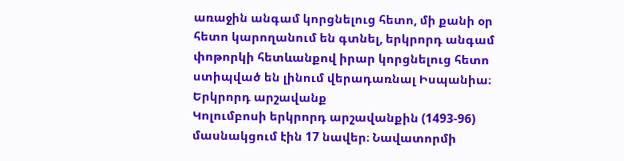առաջին անգամ կորցնելուց հետո, մի քանի օր հետո կարողանում են գտնել, երկրորդ անգամ փոթորկի հետևանքով իրար կորցնելուց հետո ստիպված են լինում վերադառնալ Իսպանիա։
Երկրորդ արշավանք
Կոլումբոսի երկրորդ արշավանքին (1493-96) մասնակցում էին 17 նավեր։ Նավատորմի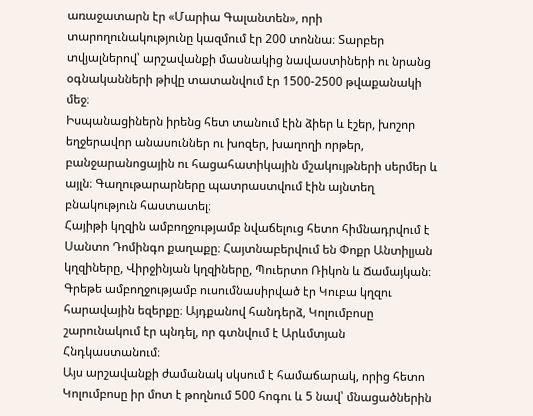առաջատարն էր «Մարիա Գալանտեն», որի տարողունակությունը կազմում էր 200 տոննա։ Տարբեր տվյալներով՝ արշավանքի մասնակից նավաստիների ու նրանց օգնականների թիվը տատանվում էր 1500-2500 թվաքանակի մեջ։
Իսպանացիներն իրենց հետ տանում էին ձիեր և էշեր, խոշոր եղջերավոր անասուններ ու խոզեր, խաղողի որթեր, բանջարանոցային ու հացահատիկային մշակույթների սերմեր և այլն։ Գաղութարարները պատրաստվում էին այնտեղ բնակություն հաստատել։
Հայիթի կղզին ամբողջությամբ նվաճելուց հետո հիմնադրվում է Սանտո Դոմինգո քաղաքը։ Հայտնաբերվում են Փոքր Անտիլյան կղզիները, Վիրջինյան կղզիները, Պուերտո Ռիկոն և Ճամայկան։ Գրեթե ամբողջությամբ ուսումնասիրված էր Կուբա կղզու հարավային եզերքը։ Այդքանով հանդերձ, Կոլումբոսը շարունակում էր պնդել, որ գտնվում է Արևմտյան Հնդկաստանում։
Այս արշավանքի ժամանակ սկսում է համաճարակ, որից հետո Կոլումբոսը իր մոտ է թողնում 500 հոգու և 5 նավ՝ մնացածներին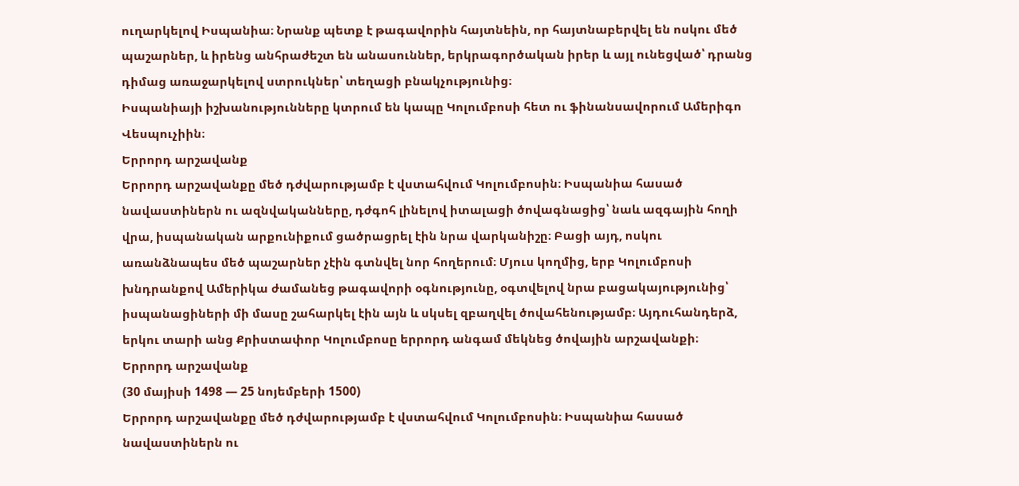ուղարկելով Իսպանիա։ Նրանք պետք է թագավորին հայտնեին, որ հայտնաբերվել են ոսկու մեծ պաշարներ, և իրենց անհրաժեշտ են անասուններ, երկրագործական իրեր և այլ ունեցված՝ դրանց դիմաց առաջարկելով ստրուկներ՝ տեղացի բնակչությունից։
Իսպանիայի իշխանությունները կտրում են կապը Կոլումբոսի հետ ու ֆինանսավորում Ամերիգո Վեսպուչիին։
Երրորդ արշավանք
Երրորդ արշավանքը մեծ դժվարությամբ է վստահվում Կոլումբոսին։ Իսպանիա հասած նավաստիներն ու ազնվականները, դժգոհ լինելով իտալացի ծովագնացից՝ նաև ազգային հողի վրա, իսպանական արքունիքում ցածրացրել էին նրա վարկանիշը։ Բացի այդ, ոսկու առանձնապես մեծ պաշարներ չէին գտնվել նոր հողերում։ Մյուս կողմից, երբ Կոլումբոսի խնդրանքով Ամերիկա ժամանեց թագավորի օգնությունը, օգտվելով նրա բացակայությունից՝ իսպանացիների մի մասը շահարկել էին այն և սկսել զբաղվել ծովահենությամբ։ Այդուհանդերձ, երկու տարի անց Քրիստափոր Կոլումբոսը երրորդ անգամ մեկնեց ծովային արշավանքի։
Երրորդ արշավանք
(30 մայիսի 1498 — 25 նոյեմբերի 1500)
Երրորդ արշավանքը մեծ դժվարությամբ է վստահվում Կոլումբոսին։ Իսպանիա հասած նավաստիներն ու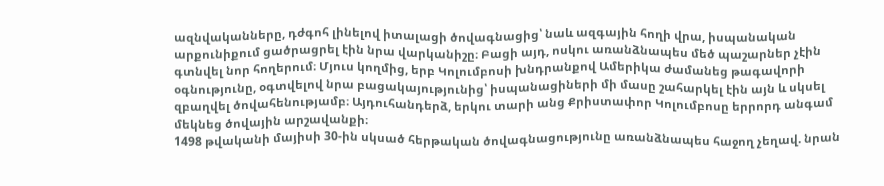ազնվականները, դժգոհ լինելով իտալացի ծովագնացից՝ նաև ազգային հողի վրա, իսպանական արքունիքում ցածրացրել էին նրա վարկանիշը։ Բացի այդ, ոսկու առանձնապես մեծ պաշարներ չէին գտնվել նոր հողերում։ Մյուս կողմից, երբ Կոլումբոսի խնդրանքով Ամերիկա ժամանեց թագավորի օգնությունը, օգտվելով նրա բացակայությունից՝ իսպանացիների մի մասը շահարկել էին այն և սկսել զբաղվել ծովահենությամբ։ Այդուհանդերձ, երկու տարի անց Քրիստափոր Կոլումբոսը երրորդ անգամ մեկնեց ծովային արշավանքի։
1498 թվականի մայիսի 30-ին սկսած հերթական ծովագնացությունը առանձնապես հաջող չեղավ. նրան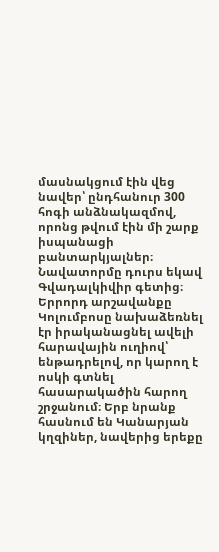մասնակցում էին վեց նավեր՝ ընդհանուր 300 հոգի անձնակազմով, որոնց թվում էին մի շարք իսպանացի բանտարկյալներ։ Նավատորմը դուրս եկավ Գվադալկիվիր գետից։
Երրորդ արշավանքը Կոլումբոսը նախաձեռնել էր իրականացնել ավելի հարավային ուղիով՝ ենթադրելով, որ կարող է ոսկի գտնել հասարակածին հարող շրջանում։ Երբ նրանք հասնում են Կանարյան կղզիներ, նավերից երեքը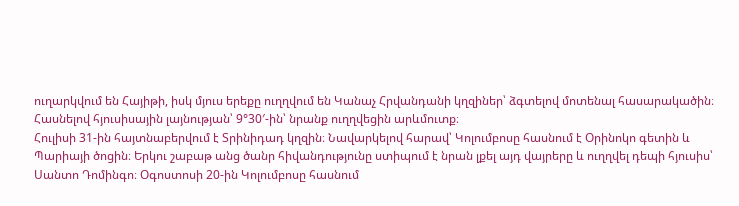ուղարկվում են Հայիթի, իսկ մյուս երեքը ուղղվում են Կանաչ Հրվանդանի կղզիներ՝ ձգտելով մոտենալ հասարակածին։ Հասնելով հյուսիսային լայնության՝ 9°30′-ին՝ նրանք ուղղվեցին արևմուտք։
Հուլիսի 31-ին հայտնաբերվում է Տրինիդադ կղզին։ Նավարկելով հարավ՝ Կոլումբոսը հասնում է Օրինոկո գետին և Պարիայի ծոցին։ Երկու շաբաթ անց ծանր հիվանդությունը ստիպում է նրան լքել այդ վայրերը և ուղղվել դեպի հյուսիս՝ Սանտո Դոմինգո։ Օգոստոսի 20-ին Կոլումբոսը հասնում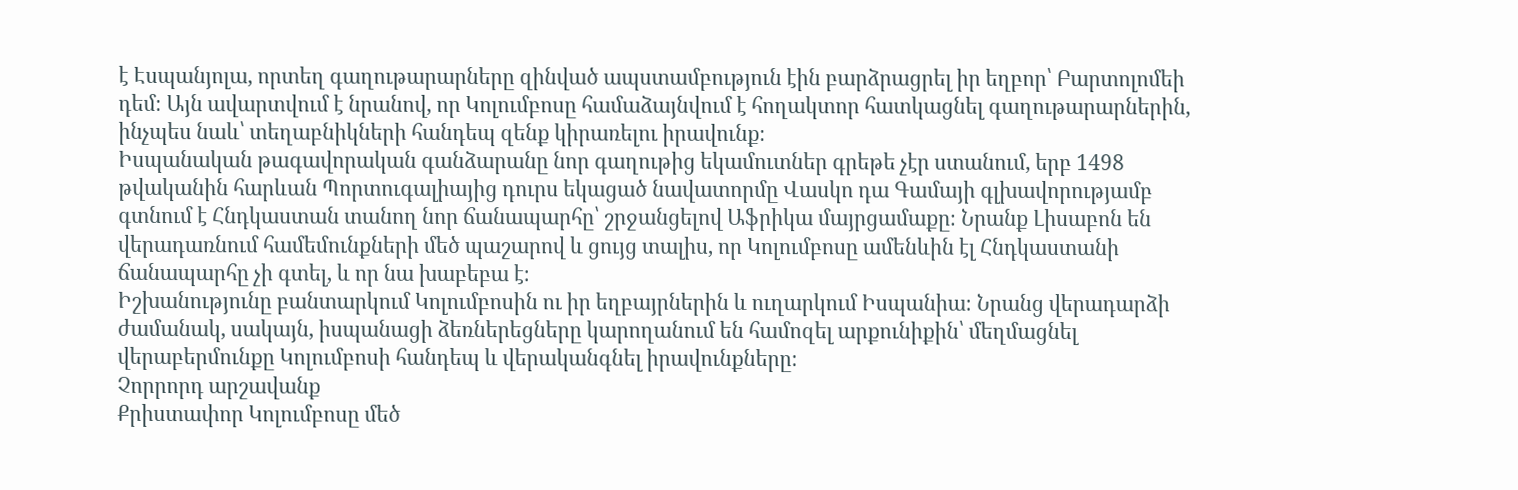է Էսպանյոլա, որտեղ գաղութարարները զինված ապստամբություն էին բարձրացրել իր եղբոր՝ Բարտոլոմեի դեմ։ Այն ավարտվում է նրանով, որ Կոլումբոսը համաձայնվում է հողակտոր հատկացնել գաղութարարներին, ինչպես նաև՝ տեղաբնիկների հանդեպ զենք կիրառելու իրավունք։
Իսպանական թագավորական գանձարանը նոր գաղութից եկամուտներ գրեթե չէր ստանում, երբ 1498 թվականին հարևան Պորտուգալիայից դուրս եկացած նավատորմը Վասկո դա Գամայի գլխավորությամբ գտնում է Հնդկաստան տանող նոր ճանապարհը՝ շրջանցելով Աֆրիկա մայրցամաքը։ Նրանք Լիսաբոն են վերադառնում համեմունքների մեծ պաշարով և ցույց տալիս, որ Կոլումբոսը ամենևին էլ Հնդկաստանի ճանապարհը չի գտել, և որ նա խաբեբա է։
Իշխանությունը բանտարկում Կոլումբոսին ու իր եղբայրներին և ուղարկում Իսպանիա։ Նրանց վերադարձի ժամանակ, սակայն, իսպանացի ձեռներեցները կարողանում են համոզել արքունիքին՝ մեղմացնել վերաբերմունքը Կոլումբոսի հանդեպ և վերականգնել իրավունքները։
Չորրորդ արշավանք
Քրիստափոր Կոլումբոսը մեծ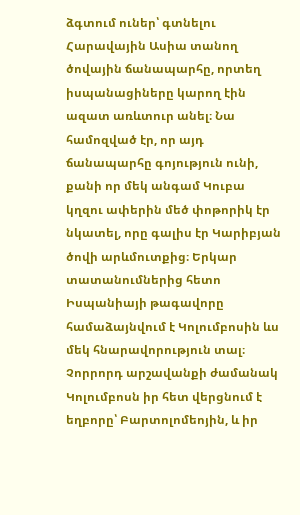ձգտում ուներ՝ գտնելու Հարավային Ասիա տանող ծովային ճանապարհը, որտեղ իսպանացիները կարող էին ազատ առևտուր անել։ Նա համոզված էր, որ այդ ճանապարհը գոյություն ունի, քանի որ մեկ անգամ Կուբա կղզու ափերին մեծ փոթորիկ էր նկատել, որը գալիս էր Կարիբյան ծովի արևմուտքից։ Երկար տատանումներից հետո Իսպանիայի թագավորը համաձայնվում է Կոլումբոսին ևս մեկ հնարավորություն տալ։
Չորրորդ արշավանքի ժամանակ Կոլումբոսն իր հետ վերցնում է եղբորը՝ Բարտոլոմեոյին, և իր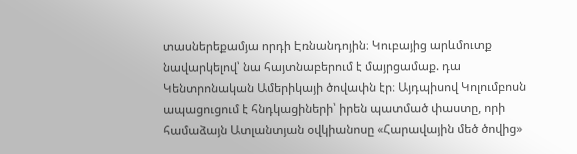տասներեքամյա որդի Էռնանդոյին։ Կուբայից արևմուտք նավարկելով՝ նա հայտնաբերում է մայրցամաք. դա Կենտրոնական Ամերիկայի ծովափն էր։ Այդպիսով Կոլումբոսն ապացուցում է հնդկացիների՝ իրեն պատմած փաստը, որի համաձայն Ատլանտյան օվկիանոսը «Հարավային մեծ ծովից»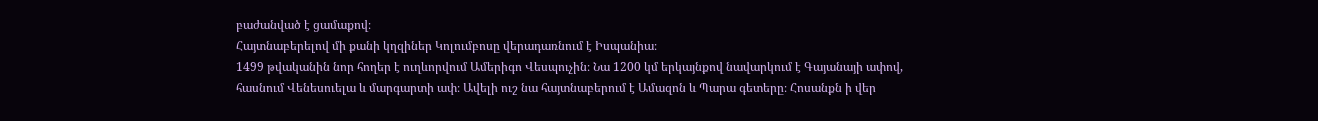բաժանված է ցամաքով։
Հայտնաբերելով մի քանի կղզիներ Կոլումբոսը վերադառնում է Իսպանիա։
1499 թվականին նոր հողեր է ուղևորվում Ամերիգո Վեսպուչին։ Նա 1200 կմ երկայնքով նավարկում է Գայանայի ափով, հասնում Վենեսուելա և մարգարտի ափ։ Ավելի ուշ նա հայտնաբերում է Ամազոն և Պարա գետերը։ Հոսանքն ի վեր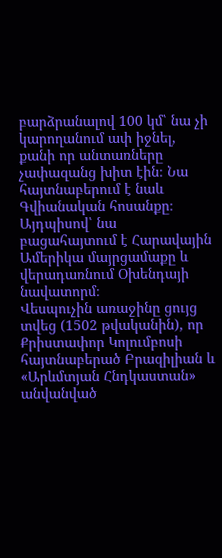բարձրանալով 100 կմ՝ նա չի կարողանում ափ իջնել, քանի որ անտառները չափազանց խիտ էին։ Նա հայտնաբերում է նաև Գվիանական հոսանքը։ Այդպիսով՝ նա բացահայտում է Հարավային Ամերիկա մայրցամաքը և վերադառնում Օխենդայի նավատորմ։
Վեսպուչին առաջինը ցույց տվեց (1502 թվականին), որ Քրիստափոր Կոլումբոսի հայտնաբերած Բրազիլիան և «Արևմտյան Հնդկաստան» անվանված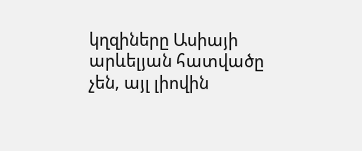կղզիները Ասիայի արևելյան հատվածը չեն, այլ լիովին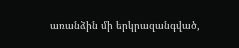առանձին մի երկրազանգված,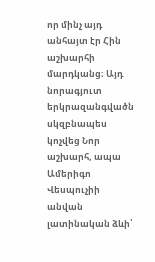որ մինչ այդ անհայտ էր Հին աշխարհի մարդկանց։ Այդ նորագյուտ երկրազանգվածն սկզբնապես կոչվեց Նոր աշխարհ, ապա Ամերիգո Վեսպուչիի անվան լատինական ձևի՝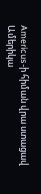Americus-ի հիման վրա ստացավ Ամերիկա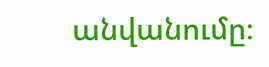անվանումը։